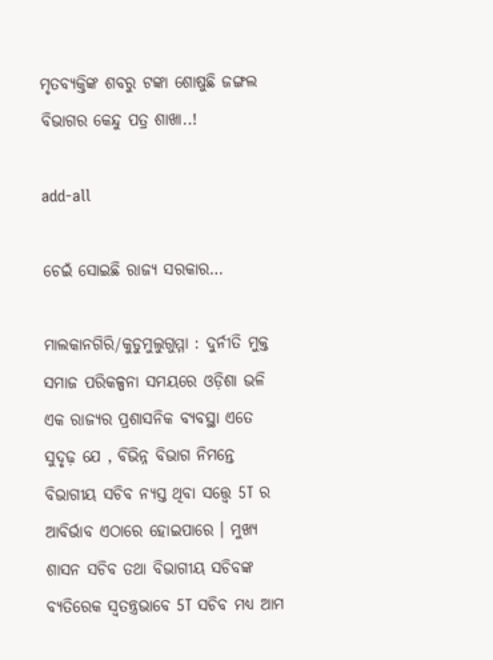ମୃତବ୍ୟକ୍ତିଙ୍କ ଶବରୁ ଟଙ୍କା ଶୋଷୁଛି ଜଙ୍ଗଲ ବିଭାଗର କେନ୍ଦୁ ପତ୍ର ଶାଖା..!

add-all

ଚେଇଁ ସୋଇଛି ରାଜ୍ୟ ସରକାର…

ମାଲକାନଗିରି/କୁଡୁମୁଲୁଗୁମ୍ମା : ଦୁର୍ନୀତି ମୁକ୍ତ ସମାଜ ପରିକଳ୍ପନା ସମୟରେ ଓଡ଼ିଶା ଭଳି ଏକ ରାଜ୍ୟର ପ୍ରଶାସନିକ ବ୍ୟବସ୍ଥା ଏତେ ସୁଦୃଢ଼ ଯେ , ବିଭିନ୍ନ ବିଭାଗ ନିମନ୍ତେ ବିଭାଗୀୟ ସଚିବ ନ୍ୟସ୍ତ ଥିବା ସତ୍ତ୍ଵେ 5T ର ଆବିର୍ଭାବ ଏଠାରେ ହୋଇପାରେ । ମୁଖ୍ୟ ଶାସନ ସଚିବ ତଥା ବିଭାଗୀୟ ସଚିବଙ୍କ ବ୍ୟତିରେକ ସ୍ୱତନ୍ତ୍ରଭାବେ 5T ସଚିବ ମଧ୍ୟ ଆମ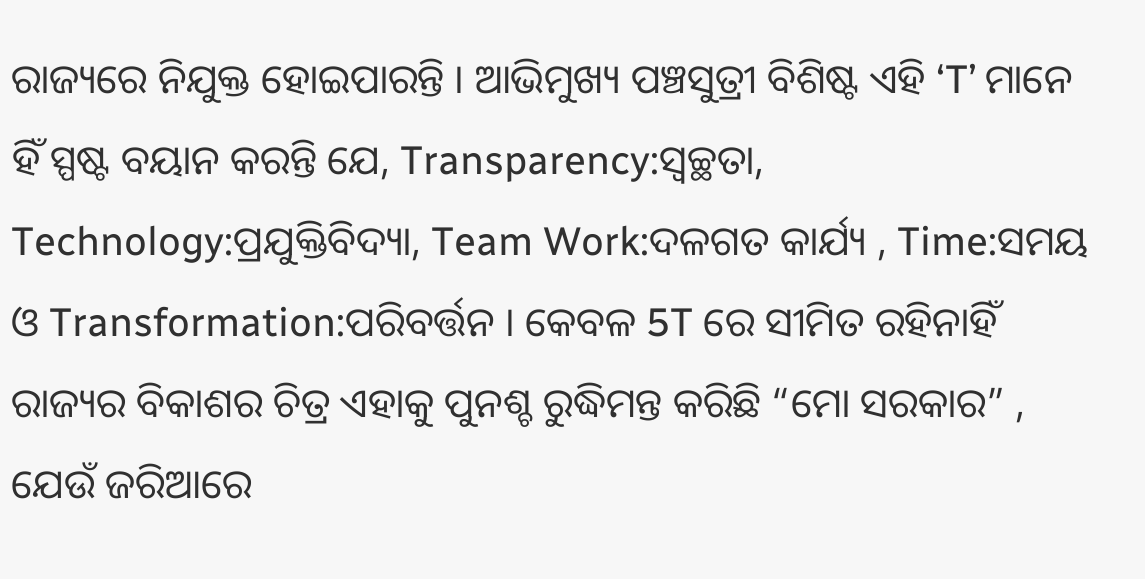ରାଜ୍ୟରେ ନିଯୁକ୍ତ ହୋଇପାରନ୍ତି । ଆଭିମୁଖ୍ୟ ପଞ୍ଚସୁତ୍ରୀ ବିଶିଷ୍ଟ ଏହି ‘T’ ମାନେ ହିଁ ସ୍ପଷ୍ଟ ବୟାନ କରନ୍ତି ଯେ, Transparency:ସ୍ବଚ୍ଛତା, Technology:ପ୍ରଯୁକ୍ତିବିଦ୍ୟା, Team Work:ଦଳଗତ କାର୍ଯ୍ୟ , Time:ସମୟ ଓ Transformation:ପରିବର୍ତ୍ତନ । କେବଳ 5T ରେ ସୀମିତ ରହିନାହିଁ ରାଜ୍ୟର ବିକାଶର ଚିତ୍ର ଏହାକୁ ପୁନଶ୍ଚ ରୁଦ୍ଧିମନ୍ତ କରିଛି “ମୋ ସରକାର” , ଯେଉଁ ଜରିଆରେ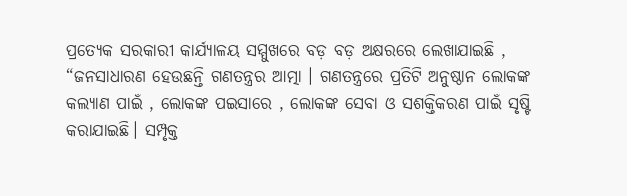ପ୍ରତ୍ୟେକ ସରକାରୀ କାର୍ଯ୍ୟାଳୟ ସମ୍ମୁଖରେ ବଡ଼ ବଡ଼ ଅକ୍ଷରରେ ଲେଖାଯାଇଛି , “ଜନସାଧାରଣ ହେଉଛନ୍ତି ଗଣତନ୍ତ୍ରର ଆତ୍ମା । ଗଣତନ୍ତ୍ରରେ ପ୍ରତିଟି ଅନୁଷ୍ଠାନ ଲୋକଙ୍କ କଲ୍ୟାଣ ପାଇଁ , ଲୋକଙ୍କ ପଇସାରେ , ଲୋକଙ୍କ ସେବା ଓ ସଶକ୍ତିକରଣ ପାଇଁ ସୃଷ୍ଟି କରାଯାଇଛି। ସମ୍ପୃକ୍ତ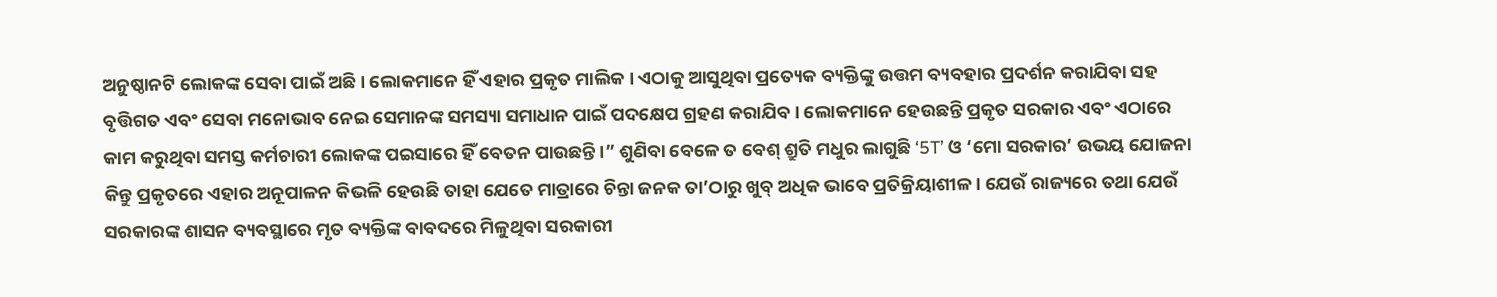ଅନୁଷ୍ଠାନଟି ଲୋକଙ୍କ ସେବା ପାଇଁ ଅଛି । ଲୋକମାନେ ହିଁ ଏହାର ପ୍ରକୃତ ମାଲିକ । ଏଠାକୁ ଆସୁଥିବା ପ୍ରତ୍ୟେକ ବ୍ୟକ୍ତିଙ୍କୁ ଉତ୍ତମ ବ୍ୟବହାର ପ୍ରଦର୍ଶନ କରାଯିବା ସହ ବୃତ୍ତିଗତ ଏବଂ ସେବା ମନୋଭାବ ନେଇ ସେମାନଙ୍କ ସମସ୍ୟା ସମାଧାନ ପାଇଁ ପଦକ୍ଷେପ ଗ୍ରହଣ କରାଯିବ। ଲୋକମାନେ ହେଉଛନ୍ତି ପ୍ରକୃତ ସରକାର ଏବଂ ଏଠାରେ କାମ କରୁଥିବା ସମସ୍ତ କର୍ମଚାରୀ ଲୋକଙ୍କ ପଇସାରେ ହିଁ ବେତନ ପାଉଛନ୍ତି ।” ଶୁଣିବା ବେଳେ ତ ବେଶ୍ ଶ୍ରୁତି ମଧୁର ଲାଗୁଛି ‘5T’ ଓ ‘ମୋ ସରକାର’ ଉଭୟ ଯୋଜନା କିନ୍ତୁ ପ୍ରକୃତରେ ଏହାର ଅନୂପାଳନ କିଭଳି ହେଉଛି ତାହା ଯେତେ ମାତ୍ରାରେ ଚିନ୍ତା ଜନକ ତା’ଠାରୁ ଖୁବ୍ ଅଧିକ ଭାବେ ପ୍ରତିକ୍ରିୟାଶୀଳ। ଯେଉଁ ରାଜ୍ୟରେ ତଥା ଯେଉଁ ସରକାରଙ୍କ ଶାସନ ବ୍ୟବସ୍ଥାରେ ମୃତ ବ୍ୟକ୍ତିଙ୍କ ବାବଦରେ ମିଳୁଥିବା ସରକାରୀ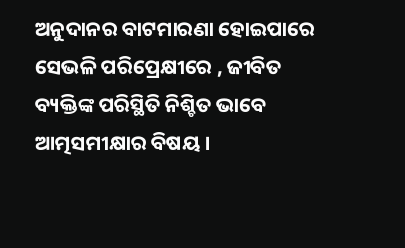ଅନୁଦାନର ବାଟମାରଣା ହୋଇପାରେ ସେଭଳି ପରିପ୍ରେକ୍ଷୀରେ , ଜୀବିତ ବ୍ୟକ୍ତିଙ୍କ ପରିସ୍ଥିତି ନିଶ୍ଚିତ ଭାବେ ଆତ୍ମସମୀକ୍ଷାର ବିଷୟ ।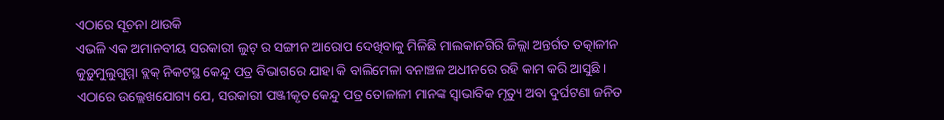ଏଠାରେ ସୂଚନା ଥାଉକି
ଏଭଳି ଏକ ଅମାନବୀୟ ସରକାରୀ ଲୁଟ୍ ର ସଙ୍ଗୀନ ଆରୋପ ଦେଖିବାକୁ ମିଳିଛି ମାଲକାନଗିରି ଜିଲ୍ଲା ଅନ୍ତର୍ଗତ ତତ୍କାଳୀନ କୁଡ଼ୁମୁଲୁଗୁମ୍ମା ବ୍ଲକ୍ ନିକଟସ୍ଥ କେନ୍ଦୁ ପତ୍ର ବିଭାଗରେ ଯାହା କି ବାଲିମେଳା ବନାଞ୍ଚଳ ଅଧୀନରେ ରହି କାମ କରି ଆସୁଛି । ଏଠାରେ ଉଲ୍ଲେଖଯୋଗ୍ୟ ଯେ, ସରକାରୀ ପଞ୍ଜୀକୃତ କେନ୍ଦୁ ପତ୍ର ତୋଳାଳୀ ମାନଙ୍କ ସ୍ଵାଭାବିକ ମୃତ୍ୟୁ ଅବା ଦୁର୍ଘଟଣା ଜନିତ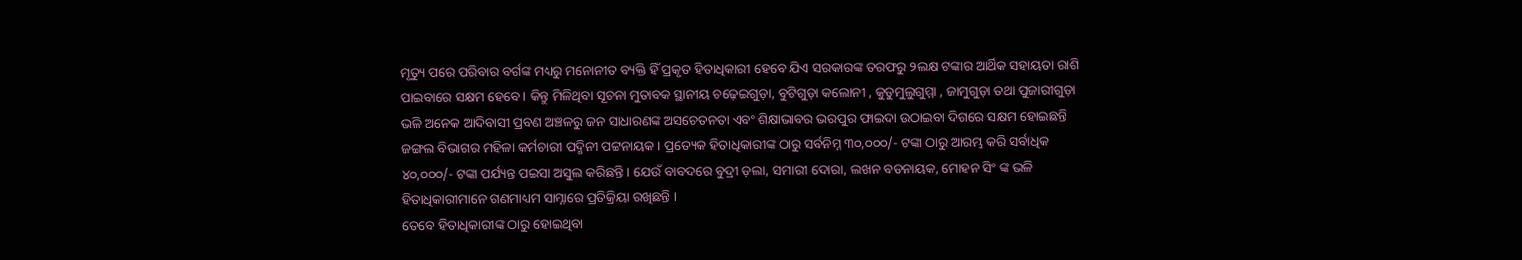ମୃତ୍ୟୁ ପରେ ପରିବାର ବର୍ଗଙ୍କ ମଧ୍ୟରୁ ମନୋନୀତ ବ୍ୟକ୍ତି ହିଁ ପ୍ରକୃତ ହିତାଧିକାରୀ ହେବେ ଯିଏ ସରକାରଙ୍କ ତରଫରୁ ୨ଲକ୍ଷ ଟଙ୍କାର ଆର୍ଥିକ ସହାୟତା ରାଶି ପାଇବାରେ ସକ୍ଷମ ହେବେ । କିନ୍ତୁ ମିଳିଥିବା ସୂଚନା ମୁତାବକ ସ୍ଥାନୀୟ ଚଢ଼େଇଗୁଡ଼ା, ବୁଟିଗୁଡ଼ା କଲୋନୀ , କୁଡୁମୁଲୁଗୁମ୍ମା , ଜାମୁଗୁଡ଼ା ତଥା ପୁଜାରୀଗୁଡ଼ା ଭଳି ଅନେକ ଆଦିବାସୀ ପ୍ରବଣ ଅଞ୍ଚଳରୁ ଜନ ସାଧାରଣଙ୍କ ଅସଚେତନତା ଏବଂ ଶିକ୍ଷାଭାବର ଭରପୁର ଫାଇଦା ଉଠାଇବା ଦିଗରେ ସକ୍ଷମ ହୋଇଛନ୍ତି ଜଙ୍ଗଲ ବିଭାଗର ମହିଳା କର୍ମଚାରୀ ପଦ୍ମିନୀ ପଟ୍ଟନାୟକ । ପ୍ରତ୍ୟେକ ହିତାଧିକାରୀଙ୍କ ଠାରୁ ସର୍ବନିମ୍ନ ୩୦,୦୦୦/- ଟଙ୍କା ଠାରୁ ଆରମ୍ଭ କରି ସର୍ବାଧିକ ୪୦,୦୦୦/- ଟଙ୍କା ପର୍ଯ୍ୟନ୍ତ ପଇସା ଅସୁଲ କରିଛନ୍ତି । ଯେଉଁ ବାବଦରେ ବୁଦ୍ରୀ ଡ଼ଲା, ସମାରୀ ଦୋରା, ଲଖନ ବଡନାୟକ, ମୋହନ ସିଂ ଙ୍କ ଭଳି ହିତାଧିକାରୀମାନେ ଗଣମାଧ୍ୟମ ସାମ୍ନାରେ ପ୍ରତିକ୍ରିୟା ରଖିଛନ୍ତି ।
ତେବେ ହିତାଧିକାରୀଙ୍କ ଠାରୁ ହୋଇଥିବା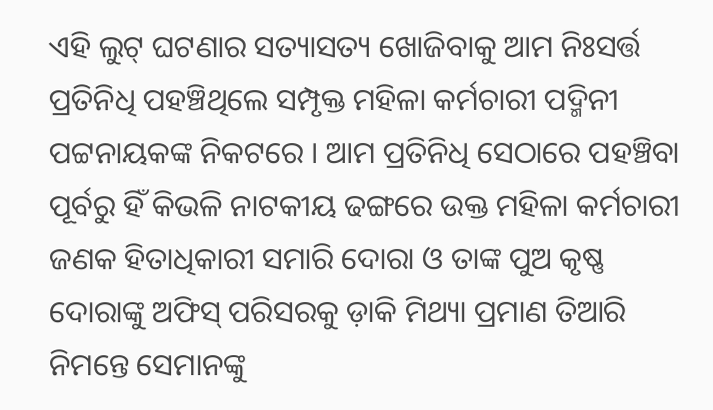ଏହି ଲୁଟ୍ ଘଟଣାର ସତ୍ୟାସତ୍ୟ ଖୋଜିବାକୁ ଆମ ନିଃସର୍ତ୍ତ ପ୍ରତିନିଧି ପହଞ୍ଚିଥିଲେ ସମ୍ପୃକ୍ତ ମହିଳା କର୍ମଚାରୀ ପଦ୍ମିନୀ ପଟ୍ଟନାୟକଙ୍କ ନିକଟରେ । ଆମ ପ୍ରତିନିଧି ସେଠାରେ ପହଞ୍ଚିବା ପୂର୍ବରୁ ହିଁ କିଭଳି ନାଟକୀୟ ଢଙ୍ଗରେ ଉକ୍ତ ମହିଳା କର୍ମଚାରୀ ଜଣକ ହିତାଧିକାରୀ ସମାରି ଦୋରା ଓ ତାଙ୍କ ପୁଅ କୃଷ୍ଣ ଦୋରାଙ୍କୁ ଅଫିସ୍ ପରିସରକୁ ଡ଼ାକି ମିଥ୍ୟା ପ୍ରମାଣ ତିଆରି ନିମନ୍ତେ ସେମାନଙ୍କୁ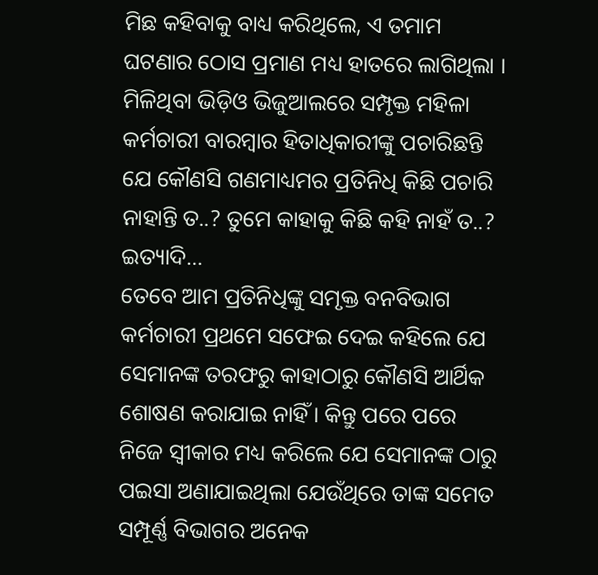ମିଛ କହିବାକୁ ବାଧ୍ୟ କରିଥିଲେ, ଏ ତମାମ ଘଟଣାର ଠୋସ ପ୍ରମାଣ ମଧ୍ୟ ହାତରେ ଲାଗିଥିଲା । ମିଳିଥିବା ଭିଡ଼ିଓ ଭିଜୁଆଲରେ ସମ୍ପୃକ୍ତ ମହିଳା କର୍ମଚାରୀ ବାରମ୍ବାର ହିତାଧିକାରୀଙ୍କୁ ପଚାରିଛନ୍ତି ଯେ କୌଣସି ଗଣମାଧ୍ୟମର ପ୍ରତିନିଧି କିଛି ପଚାରି ନାହାନ୍ତି ତ..? ତୁମେ କାହାକୁ କିଛି କହି ନାହଁ ତ..? ଇତ୍ୟାଦି…
ତେବେ ଆମ ପ୍ରତିନିଧିଙ୍କୁ ସମୃକ୍ତ ବନବିଭାଗ କର୍ମଚାରୀ ପ୍ରଥମେ ସଫେଇ ଦେଇ କହିଲେ ଯେ ସେମାନଙ୍କ ତରଫରୁ କାହାଠାରୁ କୌଣସି ଆର୍ଥିକ ଶୋଷଣ କରାଯାଇ ନାହିଁ । କିନ୍ତୁ ପରେ ପରେ ନିଜେ ସ୍ଵୀକାର ମଧ୍ୟ କରିଲେ ଯେ ସେମାନଙ୍କ ଠାରୁ ପଇସା ଅଣାଯାଇଥିଲା ଯେଉଁଥିରେ ତାଙ୍କ ସମେତ ସମ୍ପୂର୍ଣ୍ଣ ବିଭାଗର ଅନେକ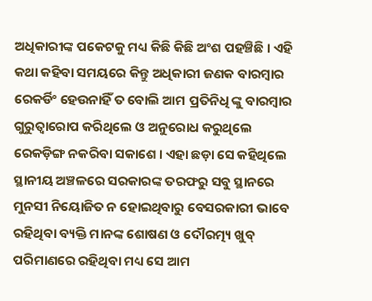ଅଧିକାରୀଙ୍କ ପକେଟକୁ ମଧ୍ୟ କିଛି କିଛି ଅଂଶ ପହଞ୍ଚିଛି । ଏହି କଥା କହିବା ସମୟରେ କିନ୍ତୁ ଅଧିକାରୀ ଜଣକ ବାରମ୍ବାର ରେକର୍ଡିଂ ହେଉନାହିଁ ତ ବୋଲି ଆମ ପ୍ରତିନିଧି ଙ୍କୁ ବାରମ୍ବାର ଗୁରୁତ୍ୱାରୋପ କରିଥିଲେ ଓ ଅନୁରୋଧ କରୁଥିଲେ ରେକଡ଼ିଙ୍ଗ ନକରିବା ସକାଶେ । ଏହା ଛଡ଼ା ସେ କହିଥିଲେ ସ୍ଥାନୀୟ ଅଞ୍ଚଳରେ ସରକାରଙ୍କ ତରଫରୁ ସବୁ ସ୍ଥାନରେ ମୁନସୀ ନିୟୋଜିତ ନ ହୋଇଥିବାରୁ ବେସରକାରୀ ଭାବେ ରହିଥିବା ବ୍ୟକ୍ତି ମାନଙ୍କ ଶୋଷଣ ଓ ଦୌରତ୍ମ୍ୟ ଖୁବ୍ ପରିମାଣରେ ରହିଥିବା ମଧ୍ୟ ସେ ଆମ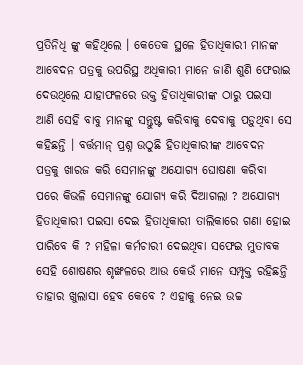ପ୍ରତିନିଧି ଙ୍କୁ କହିଥିଲେ । କେତେକ ସ୍ଥଳେ ହିତାଧିକାରୀ ମାନଙ୍କ ଆବେଦନ ପତ୍ରକୁ ଉପରିସ୍ଥ ଅଧିକାରୀ ମାନେ ଜାଣି ଶୁଣି ଫେରାଇ ଦେଉଥିଲେ ଯାହାଫଳରେ ଉକ୍ତ ହିତାଧିକାରୀଙ୍କ ଠାରୁ ପଇସା ଆଣି ସେହି ବାବୁ ମାନଙ୍କୁ ସନ୍ତୁଷ୍ଟ କରିବାକୁ ଦେବାକୁ ପଡ଼ୁଥିବା ସେ କହିଛନ୍ତି । ବର୍ତ୍ତମାନ୍ ପ୍ରଶ୍ନ ଉଠୁଛି ହିତାଧିକାରୀଙ୍କ ଆବେଦନ ପତ୍ରକୁ ଖାରଜ କରି ସେମାନଙ୍କୁ ଅଯୋଗ୍ୟ ଘୋଷଣା କରିବା ପରେ କିଭଳି ସେମାନଙ୍କୁ ଯୋଗ୍ୟ କରି ଦିଆଗଲା ? ଅଯୋଗ୍ୟ ହିତାଧିକାରୀ ପଇସା ଦେଇ ହିତାଧିକାରୀ ତାଲିକାରେ ଗଣା ହୋଇ ପାରିବେ କି ? ମହିଳା କର୍ମଚାରୀ ଦେଇଥିବା ସଫେଇ ମୁତାବକ ସେହି ଶୋଷଣର ଶୃଙ୍ଖଳରେ ଆଉ କେଉଁ ମାନେ ସମ୍ପୃକ୍ତ ରହିଛନ୍ତି ତାହାର ଖୁଲାସା ହେବ କେବେ ? ଏହାକୁ ନେଇ ଉଚ୍ଚ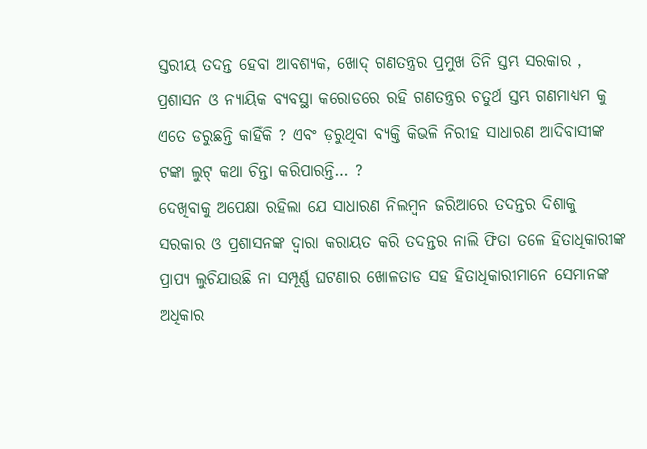ସ୍ତରୀୟ ତଦନ୍ତ ହେବା ଆବଶ୍ୟକ, ଖୋଦ୍ ଗଣତନ୍ତ୍ରର ପ୍ରମୁଖ ତିନି ସ୍ତମ୍ଭ ସରକାର , ପ୍ରଶାସନ ଓ ନ୍ୟାୟିକ ବ୍ୟବସ୍ଥା କରୋଡରେ ରହି ଗଣତନ୍ତ୍ରର ଚତୁର୍ଥ ସ୍ତମ୍ଭ ଗଣମାଧ୍ୟମ କୁ ଏତେ ଡରୁଛନ୍ତି କାହିଁକି ? ଏବଂ ଡ଼ରୁଥିବା ବ୍ୟକ୍ତି କିଭଳି ନିରୀହ ସାଧାରଣ ଆଦିବାସୀଙ୍କ ଟଙ୍କା ଲୁଟ୍ କଥା ଚିନ୍ତା କରିପାରନ୍ତି… ?
ଦେଖିବାକୁ ଅପେକ୍ଷା ରହିଲା ଯେ ସାଧାରଣ ନିଲମ୍ବନ ଜରିଆରେ ତଦନ୍ତର ଦିଶାକୁ ସରକାର ଓ ପ୍ରଶାସନଙ୍କ ଦ୍ଵାରା କରାୟତ କରି ତଦନ୍ତର ନାଲି ଫିତା ତଳେ ହିତାଧିକାରୀଙ୍କ ପ୍ରାପ୍ୟ ଲୁଚିଯାଉଛି ନା ସମ୍ପୂର୍ଣ୍ଣ ଘଟଣାର ଖୋଳତାଡ ସହ ହିତାଧିକାରୀମାନେ ସେମାନଙ୍କ ଅଧିକାର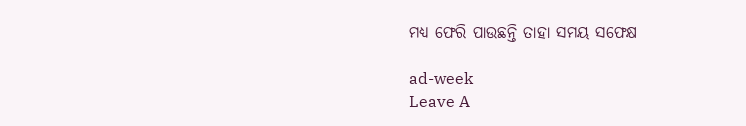ମଧ୍ୟ ଫେରି ପାଉଛନ୍ତି ତାହା ସମୟ ସଫେକ୍ଷ

ad-week
Leave A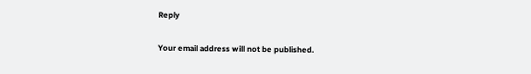Reply

Your email address will not be published.